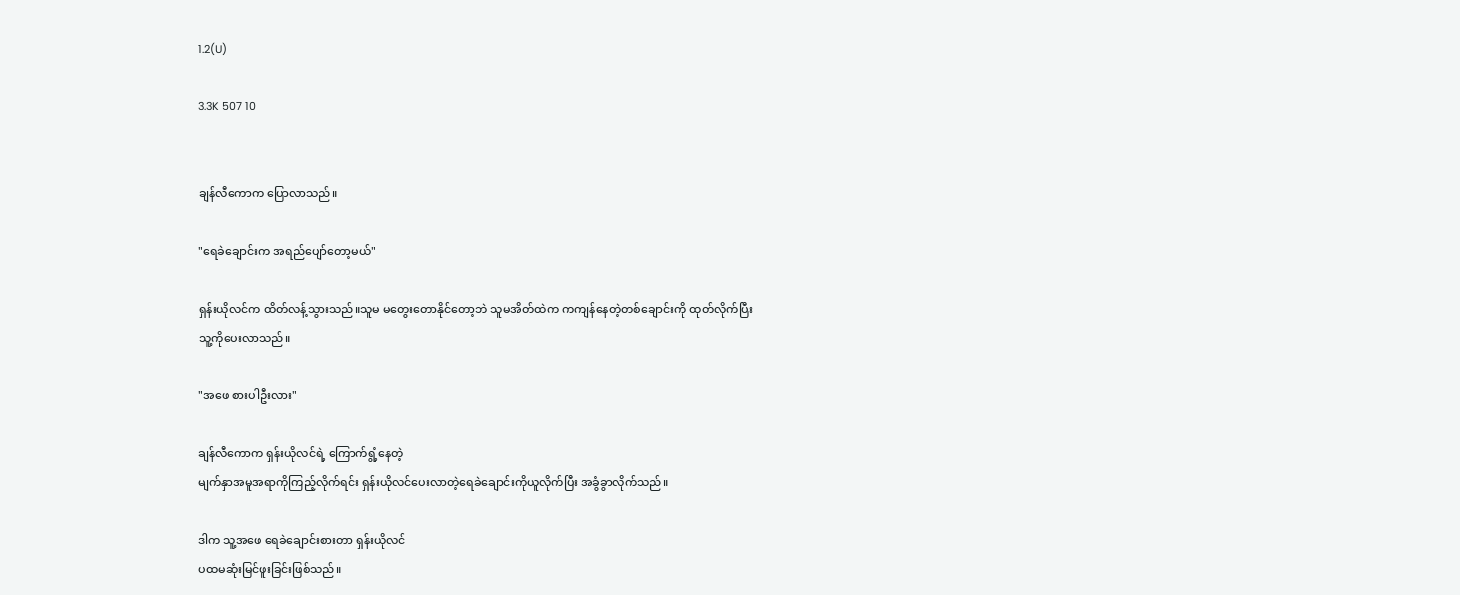1.2(U)

3.3K 507 10


ချန်လီကောက ပြောလာသည်။

"ရေခဲချောင်းက အရည်ပျော်တော့မယ်"

ရှန်းယိုလင်က ထိတ်လန့်သွားသည်။သူမ မတွေးတောနိုင်တော့ဘဲ သူမအိတ်ထဲက ကကျန်နေတဲ့တစ်ချောင်းကို ထုတ်လိုက်ပြီး
သူ့ကိုပေးလာသည်။

"အဖေ စားပါဦးလား"

ချန်လီကောက ရှန်းယိုလင်ရဲ့ ကြောက်ရွံ့နေတဲ့
မျက်နှာအမူအရာကိုကြည့်လိုက်ရင်း ရှန်းယိုလင်ပေးလာတဲ့ရေခဲချောင်းကိုယူလိုက်ပြီး အခွံခွာလိုက်သည်။

ဒါက သူ့အဖေ ရေခဲချောင်းစားတာ ရှန်းယိုလင်
ပထမဆုံးမြင်ဖူးခြင်းဖြစ်သည်။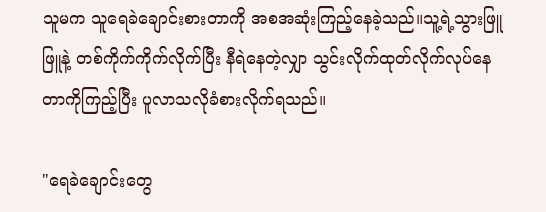သူမက သူရေခဲချောင်းစားတာကို အစအဆုံးကြည့်နေခဲ့သည်။သူ့ရဲ့သွားဖြူဖြူနဲ့ တစ်ကိုက်ကိုက်လိုက်ပြီး နီရဲနေတဲ့လျှာ သွင်းလိုက်ထုတ်လိုက်လုပ်နေတာကိုကြည့်ပြီး ပူလာသလိုခံစားလိုက်ရသည်။

"ရေခဲချောင်းတွေ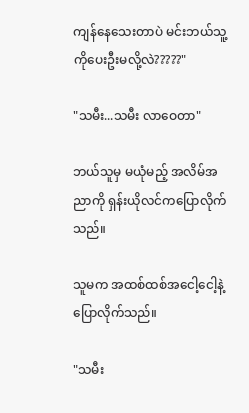ကျန်နေသေးတာပဲ မင်းဘယ်သူ့ကိုပေးဦးမလို့လဲ?????"

"သမီး...သမီး လာဝေတာ"

ဘယ်သူမှ မယုံမည့် အလိမ်အညာကို ရှန်းယိုလင်ကပြောလိုက်သည်။

သူမက အထစ်ထစ်အငေါ့ငေါ့နဲ့ ပြောလိုက်သည်။

"သမီး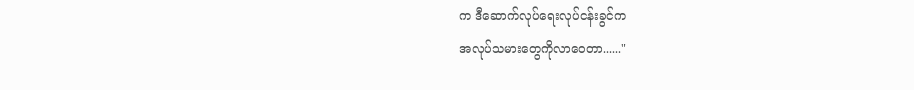က ဒီဆောက်လုပ်ရေးလုပ်ငန်းခွင်က
အလုပ်သမားတွေကိုလာဝေတာ......"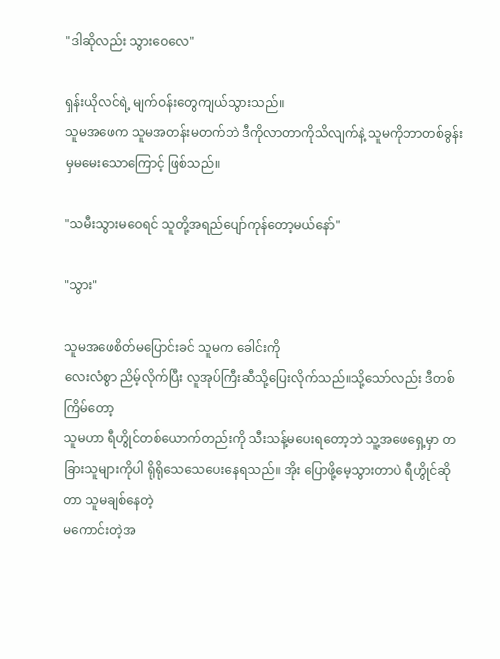"ဒါဆိုလည်း သွားဝေလေ"

ရှန်းယိုလင်ရဲ့ မျက်ဝန်းတွေကျယ်သွားသည်။
သူမအဖေက သူမအတန်းမတက်ဘဲ ဒီကိုလာတာကိုသိလျက်နဲ့ သူမကိုဘာတစ်ခွန်းမှမမေးသောကြောင့် ဖြစ်သည်။

"သမီးသွားမဝေရင် သူတို့အရည်ပျော်ကုန်တော့မယ်နော်"

"သွား"

သူမအဖေစိတ်မပြောင်းခင် သူမက ခေါင်းကို
လေးလံစွာ ညိမ့်လိုက်ပြီး လူအုပ်ကြီးဆီသို့ပြေးလိုက်သည်။သို့သော်လည်း ဒီတစ်ကြိမ်တော့
သူမဟာ ရီဟွိုင်တစ်ယောက်တည်းကို သီးသန့်မပေးရတော့ဘဲ သူ့အဖေရှေ့မှာ တခြားသူများကိုပါ ရိုရိုသေသေပေးနေရသည်။ အိုး ပြောဖို့မေ့သွားတာပဲ ရီဟွိုင်ဆိုတာ သူမချစ်နေတဲ့
မကောင်းတဲ့အ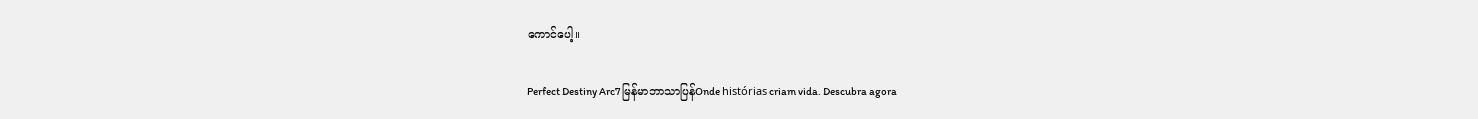ကောင်ပေါ့။

Perfect Destiny Arc7 မြန်မာဘာသာပြန်Onde histórias criam vida. Descubra agora